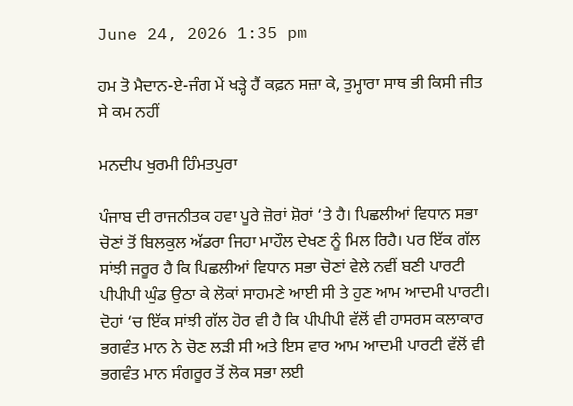June 24, 2026 1:35 pm

ਹਮ ਤੋ ਮੈਦਾਨ-ਏ-ਜੰਗ ਮੇਂ ਖੜ੍ਹੇ ਹੈਂ ਕਫ਼ਨ ਸਜ਼ਾ ਕੇ, ਤੁਮ੍ਹਾਰਾ ਸਾਥ ਭੀ ਕਿਸੀ ਜੀਤ ਸੇ ਕਮ ਨਹੀਂ

ਮਨਦੀਪ ਖੁਰਮੀ ਹਿੰਮਤਪੁਰਾ

ਪੰਜਾਬ ਦੀ ਰਾਜਨੀਤਕ ਹਵਾ ਪੂਰੇ ਜ਼ੋਰਾਂ ਸ਼ੋਰਾਂ ‘ਤੇ ਹੈ। ਪਿਛਲੀਆਂ ਵਿਧਾਨ ਸਭਾ ਚੋਣਾਂ ਤੋਂ ਬਿਲਕੁਲ ਅੱਡਰਾ ਜਿਹਾ ਮਾਹੌਲ ਦੇਖਣ ਨੂੰ ਮਿਲ ਰਿਹੈ। ਪਰ ਇੱਕ ਗੱਲ ਸਾਂਝੀ ਜਰੂਰ ਹੈ ਕਿ ਪਿਛਲੀਆਂ ਵਿਧਾਨ ਸਭਾ ਚੋਣਾਂ ਵੇਲੇ ਨਵੀਂ ਬਣੀ ਪਾਰਟੀ ਪੀਪੀਪੀ ਘੁੰਡ ਉਠਾ ਕੇ ਲੋਕਾਂ ਸਾਹਮਣੇ ਆਈ ਸੀ ਤੇ ਹੁਣ ਆਮ ਆਦਮੀ ਪਾਰਟੀ। ਦੋਹਾਂ ‘ਚ ਇੱਕ ਸਾਂਝੀ ਗੱਲ ਹੋਰ ਵੀ ਹੈ ਕਿ ਪੀਪੀਪੀ ਵੱਲੋਂ ਵੀ ਹਾਸਰਸ ਕਲਾਕਾਰ ਭਗਵੰਤ ਮਾਨ ਨੇ ਚੋਣ ਲੜੀ ਸੀ ਅਤੇ ਇਸ ਵਾਰ ਆਮ ਆਦਮੀ ਪਾਰਟੀ ਵੱਲੋਂ ਵੀ ਭਗਵੰਤ ਮਾਨ ਸੰਗਰੂਰ ਤੋਂ ਲੋਕ ਸਭਾ ਲਈ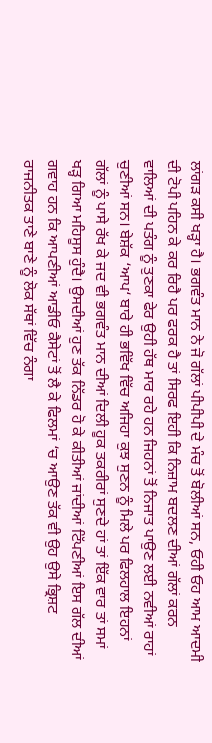ਲਾਂਗੜ ਕਸੀ ਖੜ੍ਹਾ ਹੈ। ਭਗਵੰਤ ਮਾਨ ਨੇ ਜੋ ਗੱਲਾਂ ਪੀਪੀਪੀ ਦੇ ਮੰਚ ਤੋਂ ਬੋਲੀਆਂ ਸਨ, ਓਹੀ ਓਹ ਆਮ ਆਦਮੀ ਦੀ ਟੋਪੀ ਪਹਿਨ ਕੇ ਕਰ ਰਿਹੈ ਪਰ ਫਰਕ ਹੈ ਤਾਂ ਸਿਰਫ ਇਹੀ ਕਿ ਨਿਜ਼ਾਮ ਬਦਲਣ ਦੀਆਂ ਗੱਲਾਂ ਕਰਨ ਵਾਲਿਆਂ ਦੀ ਪਤੰਗ ਨੂੰ ਤੁਣਕਾ ਫੇਰ ਉਹੀ ਹੱਥ ਮਾਰ ਰਹੇ ਹਨ ਜਿਹਨਾਂ ਤੋਂ ਨਿਜਾਤ ਪਾਉਣ ਲਈ ਨਵੀਆਂ ਰਾਹਾਂ ਚੁਣੀਆਂ ਸਨ। ਬੇਸ਼ੱਕ ‘ਆਪ‘ ਬਾਰੇ ਹੀ ਭਵਿੱਖ ਵਿੱਚ ਅਜਿਹਾ ਕੁਝ ਸੁਣਨ ਨੂੰ ਮਿਲੇ ਪਰ ਫਿਲਹਾਲ ਇਹਨਾਂ ਗੱਲਾਂ ਨੂੰ ਪਾਸੇ ਰੱਖ ਕੇ ਜਦ ਵੀ ਭਗਵੰਤ ਮਾਨ ਦੀਆਂ ਦਿਲੀ ਹੂਕ ਤਕਰੀਰਾਂ ਸੁਣਦੇ ਹਾਂ ਤਾਂ ਇੱਕ ਵਾਰ ਤਾਂ ਸਮਾਂ ਖੜ੍ਹ ਗਿਆ ਮਹਿਸੂਸ ਹੁੰਦੈ। ਉਸਦੀਆਂ ਹੁਣ ਤੱਕ ਨਿੱਡਰ ਹੋ ਕੇ ਕੀਤੀਆਂ ਜਾਂਦੀਆਂ ਟਿੱਪਣੀਆਂ ਇਸ ਗੱਲ ਦੀਆਂ ਗਵਾਹ ਹਨ ਕਿ ਆਪਣੀਆਂ ਆਡੀਓ ਕੈਸੇਟਾਂ ਤੋਂ ਲੈ ਕੇ ਫਿਲਮਾਂ ‘ਚ ਆਉਣ ਤੱਕ ਵੀ ਉਹ ਉਸੇ ਭ੍ਰਿਸ਼ਟ ਰਾਜਨੀਤਕ ਤਾਣੇ ਬਾਣੇ ਨੂੰ ਲੋਕ ਸੱਥਾਂ ਵਿੱਚ ਨੰਗਾ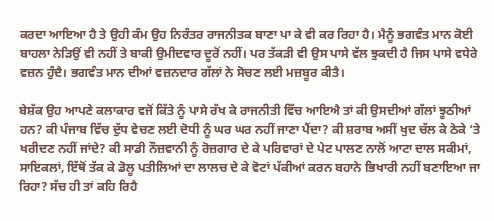ਕਰਦਾ ਆਇਆ ਹੈ ਤੇ ਉਹੀ ਕੰਮ ਉਹ ਨਿਰੰਤਰ ਰਾਜਨੀਤਕ ਬਾਣਾ ਪਾ ਕੇ ਵੀ ਕਰ ਰਿਹਾ ਹੈ। ਮੈਨੂੰ ਭਗਵੰਤ ਮਾਨ ਕੋਈ ਬਾਹਲਾ ਨੇੜਿਉਂ ਵੀ ਨਹੀਂ ਤੇ ਬਾਕੀ ਉਮੀਦਵਾਰ ਦੂਰੋਂ ਨਹੀਂ। ਪਰ ਤੱਕੜੀ ਵੀ ਉਸ ਪਾਸੇ ਵੱਲ ਝੁਕਦੀ ਹੈ ਜਿਸ ਪਾਸੇ ਵਧੇਰੇ ਵਜ਼ਨ ਹੁੰਦੈ। ਭਗਵੰਤ ਮਾਨ ਦੀਆਂ ਵਜ਼ਨਦਾਰ ਗੱਲਾਂ ਨੇ ਸੋਚਣ ਲਈ ਮਜ਼ਬੂਰ ਕੀਤੈ।

ਬੇਸ਼ੱਕ ਉਹ ਆਪਣੇ ਕਲਾਕਾਰ ਵਜੋਂ ਕਿੱਤੇ ਨੂੰ ਪਾਸੇ ਰੱਖ ਕੇ ਰਾਜਨੀਤੀ ਵਿੱਚ ਆਇਐ ਤਾਂ ਕੀ ਉਸਦੀਆਂ ਗੱਲਾਂ ਝੂਠੀਆਂ ਹਨ? ਕੀ ਪੰਜਾਬ ਵਿੱਚ ਦੁੱਧ ਵੇਚਣ ਲਈ ਦੋਧੀ ਨੂੰ ਘਰ ਘਰ ਨਹੀਂ ਜਾਣਾ ਪੈਂਦਾ? ਕੀ ਸ਼ਰਾਬ ਅਸੀਂ ਖੁਦ ਚੱਲ ਕੇ ਠੇਕੇ ‘ਤੇ ਖਰੀਦਣ ਨਹੀਂ ਜਾਂਦੇ? ਕੀ ਸਾਡੀ ਨੌਜ਼ਵਾਨੀ ਨੂੰ ਰੋਜ਼ਗਾਰ ਦੇ ਕੇ ਪਰਿਵਾਰਾਂ ਦੇ ਪੇਟ ਪਾਲਣ ਨਾਲੋਂ ਆਟਾ ਦਾਲ ਸਕੀਮਾਂ, ਸਾਇਕਲਾਂ, ਇੱਥੋਂ ਤੱਕ ਕੇ ਡੋਲੂ ਪਤੀਲਿਆਂ ਦਾ ਲਾਲਚ ਦੇ ਕੇ ਵੋਟਾਂ ਪੱਕੀਆਂ ਕਰਨ ਬਹਾਨੇ ਭਿਖਾਰੀ ਨਹੀਂ ਬਣਾਇਆ ਜਾ ਰਿਹਾ? ਸੱਚ ਹੀ ਤਾਂ ਕਹਿ ਰਿਹੈ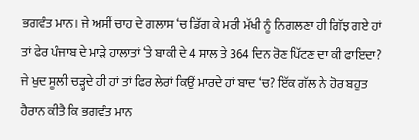ਭਗਵੰਤ ਮਾਨ। ਜੇ ਅਸੀਂ ਚਾਹ ਦੇ ਗਲਾਸ ‘ਚ ਡਿੱਗ ਕੇ ਮਰੀ ਮੱਖੀ ਨੂੰ ਨਿਗਲਣਾ ਹੀ ਗਿੱਝ ਗਏ ਹਾਂ ਤਾਂ ਫੇਰ ਪੰਜਾਬ ਦੇ ਮਾੜੇ ਹਾਲਾਤਾਂ ‘ਤੇ ਬਾਕੀ ਦੇ 4 ਸਾਲ ਤੇ 364 ਦਿਨ ਰੋਣ ਪਿੱਟਣ ਦਾ ਕੀ ਫਾਇਦਾ? ਜੇ ਖੁਦ ਸੂਲੀ ਚੜ੍ਹਦੇ ਹੀ ਹਾਂ ਤਾਂ ਫਿਰ ਲੇਰਾਂ ਕਿਉਂ ਮਾਰਦੇ ਹਾਂ ਬਾਦ ‘ਚ? ਇੱਕ ਗੱਲ ਨੇ ਹੋਰ ਬਹੁਤ ਹੈਰਾਨ ਕੀਤੈ ਕਿ ਭਗਵੰਤ ਮਾਨ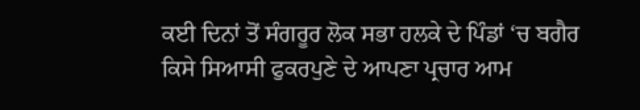ਕਈ ਦਿਨਾਂ ਤੋਂ ਸੰਗਰੂਰ ਲੋਕ ਸਭਾ ਹਲਕੇ ਦੇ ਪਿੰਡਾਂ ‘ਚ ਬਗੈਰ ਕਿਸੇ ਸਿਆਸੀ ਫੁਕਰਪੁਣੇ ਦੇ ਆਪਣਾ ਪ੍ਰਚਾਰ ਆਮ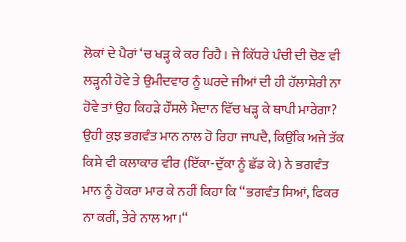ਲੋਕਾਂ ਦੇ ਪੈਰਾਂ ‘ਚ ਖੜ੍ਹ ਕੇ ਕਰ ਰਿਹੈ। ਜੇ ਕਿੱਧਰੇ ਪੰਚੀ ਦੀ ਚੋਣ ਵੀ ਲੜ੍ਹਨੀ ਹੋਵੇ ਤੇ ਉਮੀਦਵਾਰ ਨੂੰ ਘਰਦੇ ਜੀਆਂ ਦੀ ਹੀ ਹੱਲਾਸ਼ੇਰੀ ਨਾ ਹੋਵੇ ਤਾਂ ਉਹ ਕਿਹੜੇ ਹੌਂਸਲੇ ਮੈਦਾਨ ਵਿੱਚ ਖੜ੍ਹ ਕੇ ਥਾਪੀ ਮਾਰੇਗਾ? ਉਹੀ ਕੁਝ ਭਗਵੰਤ ਮਾਨ ਨਾਲ ਹੋ ਰਿਹਾ ਜਾਪਦੈ, ਕਿਉਂਕਿ ਅਜੇ ਤੱਕ ਕਿਸੇ ਵੀ ਕਲਾਕਾਰ ਵੀਰ (ਇੱਕਾ-ਦੁੱਕਾ ਨੂੰ ਛੱਡ ਕੇ) ਨੇ ਭਗਵੰਤ ਮਾਨ ਨੂੰ ਹੋਕਰਾ ਮਾਰ ਕੇ ਨਹੀਂ ਕਿਹਾ ਕਿ ‘‘ਭਗਵੰਤ ਸਿਆਂ, ਫਿਕਰ ਨਾ ਕਰੀਂ, ਤੇਰੇ ਨਾਲ ਆ।‘‘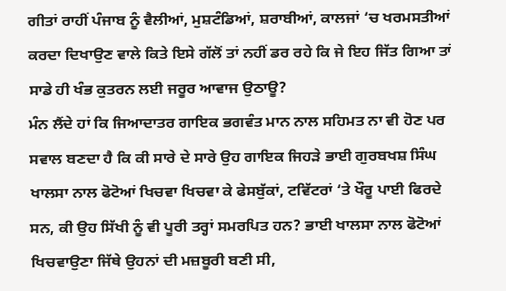ਗੀਤਾਂ ਰਾਹੀਂ ਪੰਜਾਬ ਨੂੰ ਵੈਲੀਆਂ, ਮੁਸ਼ਟੰਡਿਆਂ, ਸ਼ਰਾਬੀਆਂ, ਕਾਲਜਾਂ ‘ਚ ਖਰਮਸਤੀਆਂ ਕਰਦਾ ਦਿਖਾਉਣ ਵਾਲੇ ਕਿਤੇ ਇਸੇ ਗੱਲੋਂ ਤਾਂ ਨਹੀਂ ਡਰ ਰਹੇ ਕਿ ਜੇ ਇਹ ਜਿੱਤ ਗਿਆ ਤਾਂ ਸਾਡੇ ਹੀ ਖੰਭ ਕੁਤਰਨ ਲਈ ਜਰੂਰ ਆਵਾਜ ਉਠਾਊ?
ਮੰਨ ਲੈਂਦੇ ਹਾਂ ਕਿ ਜਿਆਦਾਤਰ ਗਾਇਕ ਭਗਵੰਤ ਮਾਨ ਨਾਲ ਸਹਿਮਤ ਨਾ ਵੀ ਹੋਣ ਪਰ ਸਵਾਲ ਬਣਦਾ ਹੈ ਕਿ ਕੀ ਸਾਰੇ ਦੇ ਸਾਰੇ ਉਹ ਗਾਇਕ ਜਿਹੜੇ ਭਾਈ ਗੁਰਬਖਸ਼ ਸਿੰਘ ਖਾਲਸਾ ਨਾਲ ਫੋਟੋਆਂ ਖਿਚਵਾ ਖਿਚਵਾ ਕੇ ਫੇਸਬੁੱਕਾਂ, ਟਵਿੱਟਰਾਂ ‘ਤੇ ਖੌਰੂ ਪਾਈ ਫਿਰਦੇ ਸਨ, ਕੀ ਉਹ ਸਿੱਖੀ ਨੂੰ ਵੀ ਪੂਰੀ ਤਰ੍ਹਾਂ ਸਮਰਪਿਤ ਹਨ? ਭਾਈ ਖਾਲਸਾ ਨਾਲ ਫੋਟੋਆਂ ਖਿਚਵਾਉਣਾ ਜਿੱਥੇ ਉਹਨਾਂ ਦੀ ਮਜ਼ਬੂਰੀ ਬਣੀ ਸੀ,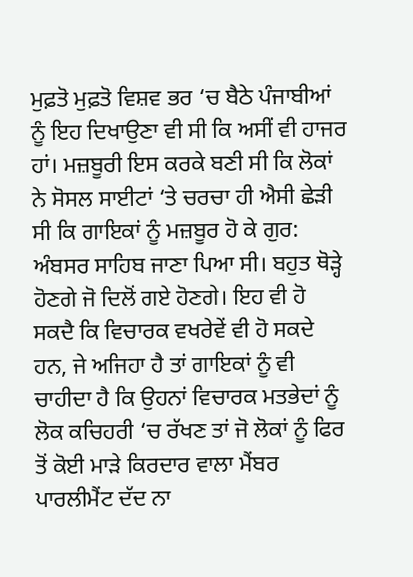ਮੁਫ਼ਤੋ ਮੁਫ਼ਤੋ ਵਿਸ਼ਵ ਭਰ ‘ਚ ਬੈਠੇ ਪੰਜਾਬੀਆਂ ਨੂੰ ਇਹ ਦਿਖਾਉਣਾ ਵੀ ਸੀ ਕਿ ਅਸੀਂ ਵੀ ਹਾਜਰ ਹਾਂ। ਮਜ਼ਬੂਰੀ ਇਸ ਕਰਕੇ ਬਣੀ ਸੀ ਕਿ ਲੋਕਾਂ ਨੇ ਸੋਸਲ ਸਾਈਟਾਂ ‘ਤੇ ਚਰਚਾ ਹੀ ਐਸੀ ਛੇੜੀ ਸੀ ਕਿ ਗਾਇਕਾਂ ਨੂੰ ਮਜ਼ਬੂਰ ਹੋ ਕੇ ਗੁਰ: ਅੰਬਸਰ ਸਾਹਿਬ ਜਾਣਾ ਪਿਆ ਸੀ। ਬਹੁਤ ਥੋੜ੍ਹੇ ਹੋਣਗੇ ਜੋ ਦਿਲੋਂ ਗਏ ਹੋਣਗੇ। ਇਹ ਵੀ ਹੋ ਸਕਦੈ ਕਿ ਵਿਚਾਰਕ ਵਖਰੇਵੇਂ ਵੀ ਹੋ ਸਕਦੇ ਹਨ, ਜੇ ਅਜਿਹਾ ਹੈ ਤਾਂ ਗਾਇਕਾਂ ਨੂੰ ਵੀ ਚਾਹੀਦਾ ਹੈ ਕਿ ਉਹਨਾਂ ਵਿਚਾਰਕ ਮਤਭੇਦਾਂ ਨੂੰ ਲੋਕ ਕਚਿਹਰੀ ‘ਚ ਰੱਖਣ ਤਾਂ ਜੋ ਲੋਕਾਂ ਨੂੰ ਫਿਰ ਤੋਂ ਕੋਈ ਮਾੜੇ ਕਿਰਦਾਰ ਵਾਲਾ ਮੈਂਬਰ ਪਾਰਲੀਮੈਂਟ ਦੱਦ ਨਾ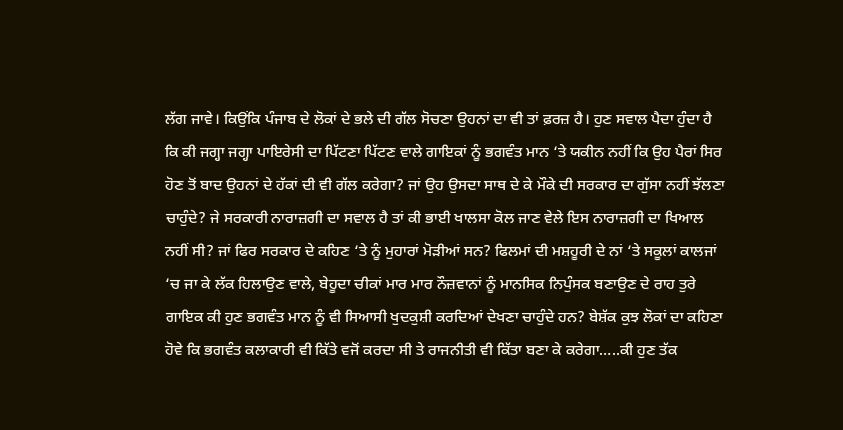ਲੱਗ ਜਾਵੇ। ਕਿਉਂਕਿ ਪੰਜਾਬ ਦੇ ਲੋਕਾਂ ਦੇ ਭਲੇ ਦੀ ਗੱਲ ਸੋਚਣਾ ਉਹਨਾਂ ਦਾ ਵੀ ਤਾਂ ਫ਼ਰਜ਼ ਹੈ। ਹੁਣ ਸਵਾਲ ਪੈਦਾ ਹੁੰਦਾ ਹੈ ਕਿ ਕੀ ਜਗ੍ਹਾ ਜਗ੍ਹਾ ਪਾਇਰੇਸੀ ਦਾ ਪਿੱਟਣਾ ਪਿੱਟਣ ਵਾਲੇ ਗਾਇਕਾਂ ਨੂੰ ਭਗਵੰਤ ਮਾਨ ‘ਤੇ ਯਕੀਨ ਨਹੀਂ ਕਿ ਉਹ ਪੈਰਾਂ ਸਿਰ ਹੋਣ ਤੋਂ ਬਾਦ ਉਹਨਾਂ ਦੇ ਹੱਕਾਂ ਦੀ ਵੀ ਗੱਲ ਕਰੇਗਾ? ਜਾਂ ਉਹ ਉਸਦਾ ਸਾਥ ਦੇ ਕੇ ਮੌਕੇ ਦੀ ਸਰਕਾਰ ਦਾ ਗੁੱਸਾ ਨਹੀਂ ਝੱਲਣਾ ਚਾਹੁੰਦੇ? ਜੇ ਸਰਕਾਰੀ ਨਾਰਾਜ਼ਗੀ ਦਾ ਸਵਾਲ ਹੈ ਤਾਂ ਕੀ ਭਾਈ ਖਾਲਸਾ ਕੋਲ ਜਾਣ ਵੇਲੇ ਇਸ ਨਾਰਾਜ਼ਗੀ ਦਾ ਖਿਆਲ ਨਹੀਂ ਸੀ? ਜਾਂ ਫਿਰ ਸਰਕਾਰ ਦੇ ਕਹਿਣ ‘ਤੇ ਨੂੰ ਮੁਹਾਰਾਂ ਮੋੜੀਆਂ ਸਨ? ਫਿਲਮਾਂ ਦੀ ਮਸ਼ਹੂਰੀ ਦੇ ਨਾਂ ‘ਤੇ ਸਕੂਲਾਂ ਕਾਲਜਾਂ ‘ਚ ਜਾ ਕੇ ਲੱਕ ਹਿਲਾਉਣ ਵਾਲੇ, ਬੇਹੂਦਾ ਚੀਕਾਂ ਮਾਰ ਮਾਰ ਨੌਜ਼ਵਾਨਾਂ ਨੂੰ ਮਾਨਸਿਕ ਨਿਪੁੰਸਕ ਬਣਾਉਣ ਦੇ ਰਾਹ ਤੁਰੇ ਗਾਇਕ ਕੀ ਹੁਣ ਭਗਵੰਤ ਮਾਨ ਨੂੰ ਵੀ ਸਿਆਸੀ ਖੁਦਕੁਸ਼ੀ ਕਰਦਿਆਂ ਦੇਖਣਾ ਚਾਹੁੰਦੇ ਹਨ? ਬੇਸ਼ੱਕ ਕੁਝ ਲੋਕਾਂ ਦਾ ਕਹਿਣਾ ਹੋਵੇ ਕਿ ਭਗਵੰਤ ਕਲਾਕਾਰੀ ਵੀ ਕਿੱਤੇ ਵਜੋਂ ਕਰਦਾ ਸੀ ਤੇ ਰਾਜਨੀਤੀ ਵੀ ਕਿੱਤਾ ਬਣਾ ਕੇ ਕਰੇਗਾ…..ਕੀ ਹੁਣ ਤੱਕ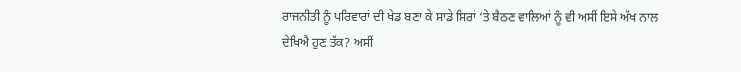ਰਾਜਨੀਤੀ ਨੂੰ ਪਰਿਵਾਰਾਂ ਦੀ ਖੇਡ ਬਣਾ ਕੇ ਸਾਡੇ ਸਿਰਾਂ ‘ਤੇ ਬੈਠਣ ਵਾਲਿਆਂ ਨੂੰ ਵੀ ਅਸੀਂ ਇਸੇ ਅੱਖ ਨਾਲ ਦੇਖਿਐ ਹੁਣ ਤੱਕ? ਅਸੀਂ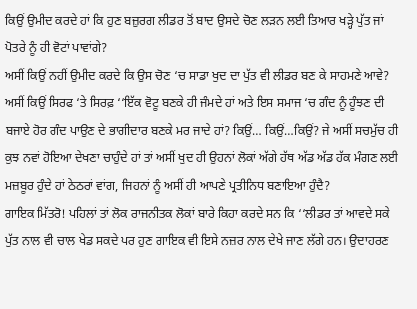ਕਿਉਂ ਉਮੀਦ ਕਰਦੇ ਹਾਂ ਕਿ ਹੁਣ ਬਜ਼ੁਰਗ ਲੀਡਰ ਤੋਂ ਬਾਦ ਉਸਦੇ ਚੋਣ ਲੜਨ ਲਈ ਤਿਆਰ ਖੜ੍ਹੇ ਪੁੱਤ ਜਾਂ ਪੋਤਰੇ ਨੂੰ ਹੀ ਵੋਟਾਂ ਪਾਵਾਂਗੇ?
ਅਸੀਂ ਕਿਉਂ ਨਹੀਂ ਉਮੀਦ ਕਰਦੇ ਕਿ ਉਸ ਚੋਣ ‘ਚ ਸਾਡਾ ਖੁਦ ਦਾ ਪੁੱਤ ਵੀ ਲੀਡਰ ਬਣ ਕੇ ਸਾਹਮਣੇ ਆਵੇ? ਅਸੀਂ ਕਿਉਂ ਸਿਰਫ ‘ਤੇ ਸਿਰਫ਼ ‘‘ਇੱਕ ਵੋਟੂ ਬਣਕੇ ਹੀ ਜੰਮਦੇ ਹਾਂ ਅਤੇ ਇਸ ਸਮਾਜ ‘ਚ ਗੰਦ ਨੂੰ ਹੂੰਝਣ ਦੀ ਬਜਾਏ ਹੋਰ ਗੰਦ ਪਾਉਣ ਦੇ ਭਾਗੀਦਾਰ ਬਣਕੇ ਮਰ ਜਾਦੇ ਹਾਂ? ਕਿਉਂ… ਕਿਉਂ…ਕਿਉਂ? ਜੇ ਅਸੀਂ ਸਚਮੁੱਚ ਹੀ ਕੁਝ ਨਵਾਂ ਹੋਇਆ ਦੇਖਣਾ ਚਾਹੁੰਦੇ ਹਾਂ ਤਾਂ ਅਸੀਂ ਖੁਦ ਹੀ ਉਹਨਾਂ ਲੋਕਾਂ ਅੱਗੇ ਹੱਥ ਅੱਡ ਅੱਡ ਹੱਕ ਮੰਗਣ ਲਈ ਮਜ਼ਬੂਰ ਹੁੰਦੇ ਹਾਂ ਠੇਠਰਾਂ ਵਾਂਗ, ਜਿਹਨਾਂ ਨੂੰ ਅਸੀਂ ਹੀ ਆਪਣੇ ਪ੍ਰਤੀਨਿਧ ਬਣਾਇਆ ਹੁੰਦੈ?
ਗਾਇਕ ਮਿੱਤਰੋ! ਪਹਿਲਾਂ ਤਾਂ ਲੋਕ ਰਾਜਨੀਤਕ ਲੋਕਾਂ ਬਾਰੇ ਕਿਹਾ ਕਰਦੇ ਸਨ ਕਿ ‘‘ਲੀਡਰ ਤਾਂ ਆਵਦੇ ਸਕੇ ਪੁੱਤ ਨਾਲ ਵੀ ਚਾਲ ਖੇਡ ਸਕਦੇ ਪਰ ਹੁਣ ਗਾਇਕ ਵੀ ਇਸੇ ਨਜ਼ਰ ਨਾਲ ਦੇਖੇ ਜਾਣ ਲੱਗੇ ਹਨ। ਉਦਾਹਰਣ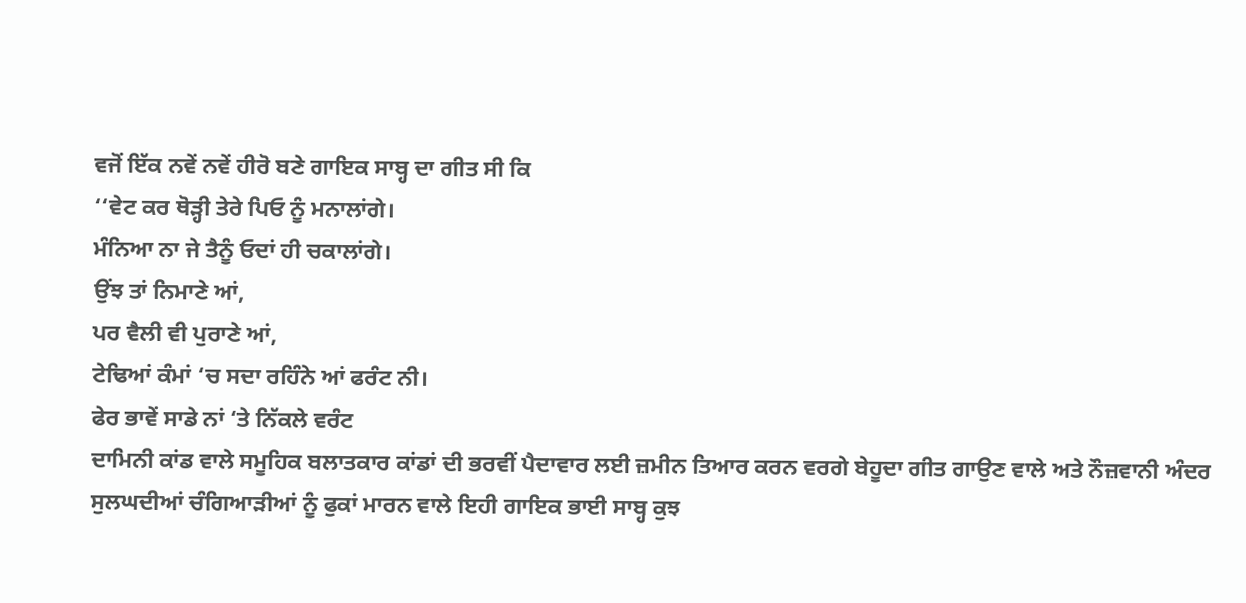ਵਜੋਂ ਇੱਕ ਨਵੇਂ ਨਵੇਂ ਹੀਰੋ ਬਣੇ ਗਾਇਕ ਸਾਬ੍ਹ ਦਾ ਗੀਤ ਸੀ ਕਿ
‘‘ਵੇਟ ਕਰ ਥੋੜ੍ਹੀ ਤੇਰੇ ਪਿਓ ਨੂੰ ਮਨਾਲਾਂਗੇ।
ਮੰਨਿਆ ਨਾ ਜੇ ਤੈਨੂੰ ਓਦਾਂ ਹੀ ਚਕਾਲਾਂਗੇ।
ਉਂਝ ਤਾਂ ਨਿਮਾਣੇ ਆਂ,
ਪਰ ਵੈਲੀ ਵੀ ਪੁਰਾਣੇ ਆਂ,
ਟੇਢਿਆਂ ਕੰਮਾਂ ‘ਚ ਸਦਾ ਰਹਿੰਨੇ ਆਂ ਫਰੰਟ ਨੀ।
ਫੇਰ ਭਾਵੇਂ ਸਾਡੇ ਨਾਂ ‘ਤੇ ਨਿੱਕਲੇ ਵਰੰਟ
ਦਾਮਿਨੀ ਕਾਂਡ ਵਾਲੇ ਸਮੂਹਿਕ ਬਲਾਤਕਾਰ ਕਾਂਡਾਂ ਦੀ ਭਰਵੀਂ ਪੈਦਾਵਾਰ ਲਈ ਜ਼ਮੀਨ ਤਿਆਰ ਕਰਨ ਵਰਗੇ ਬੇਹੂਦਾ ਗੀਤ ਗਾਉਣ ਵਾਲੇ ਅਤੇ ਨੌਜ਼ਵਾਨੀ ਅੰਦਰ ਸੁਲਘਦੀਆਂ ਚੰਗਿਆੜੀਆਂ ਨੂੰ ਫੁਕਾਂ ਮਾਰਨ ਵਾਲੇ ਇਹੀ ਗਾਇਕ ਭਾਈ ਸਾਬ੍ਹ ਕੁਝ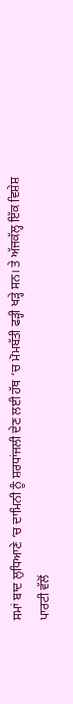ਸਮਾਂ ਬਾਦ ਲੁਧਿਆਣੇ ‘ਚ ਦਾਮਿਨੀ ਨੂੰ ਸ਼ਰਧਾਂਜਲੀ ਦੇਣ ਲਈ ਹੱਥ ‘ਚ ਮੋਮਬੱਤੀ ਫੜ੍ਹੀ ਖੜ੍ਹੇ ਸਨ। ਤੇ ਅੱਜਕੱਲ੍ਹ ਇੱਕ ਵਿਸ਼ੇਸ਼ ਪਾਰਟੀ ਵੱਲੋਂ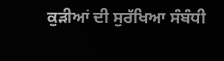ਕੁੜੀਆਂ ਦੀ ਸੁਰੱਖਿਆ ਸੰਬੰਧੀ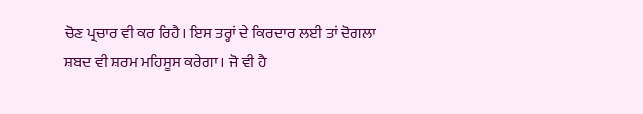ਚੋਣ ਪ੍ਰਚਾਰ ਵੀ ਕਰ ਰਿਹੈ। ਇਸ ਤਰ੍ਹਾਂ ਦੇ ਕਿਰਦਾਰ ਲਈ ਤਾਂ ਦੋਗਲਾ ਸ਼ਬਦ ਵੀ ਸ਼ਰਮ ਮਹਿਸੂਸ ਕਰੇਗਾ। ਜੋ ਵੀ ਹੈ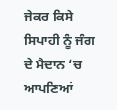ਜੇਕਰ ਕਿਸੇ ਸਿਪਾਹੀ ਨੂੰ ਜੰਗ ਦੇ ਮੈਦਾਨ ‘ਚ ਆਪਣਿਆਂ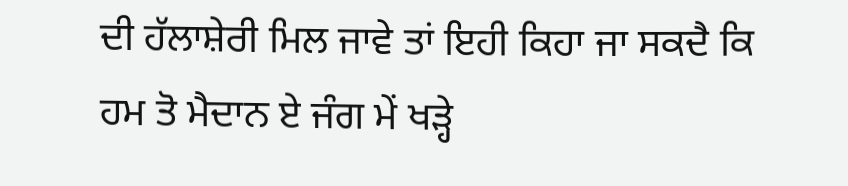ਦੀ ਹੱਲਾਸ਼ੇਰੀ ਮਿਲ ਜਾਵੇ ਤਾਂ ਇਹੀ ਕਿਹਾ ਜਾ ਸਕਦੈ ਕਿ
ਹਮ ਤੋ ਮੈਦਾਨ ਏ ਜੰਗ ਮੇਂ ਖੜ੍ਹੇ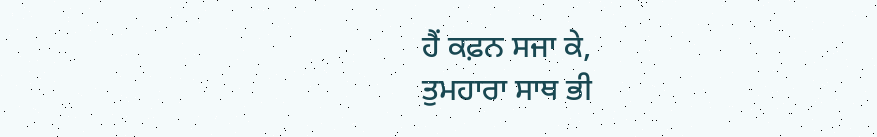ਹੈਂ ਕਫ਼ਨ ਸਜਾ ਕੇ,
ਤੁਮਹਾਰਾ ਸਾਥ ਭੀ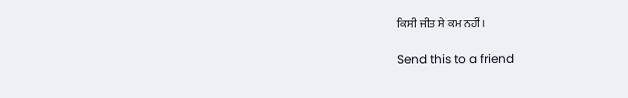ਕਿਸੀ ਜੀਤ ਸੇ ਕਮ ਨਹੀਂ।

Send this to a friend